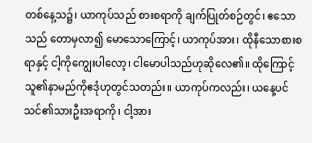တစ်နေ့သ၌၊ ယာကုပ်သည် စားစရာကို ချက်ပြုတ်စဉ်တွင်၊ ဧသောသည် တောမှလာ၍ မောသောကြောင့်၊ ယာကုပ်အား၊ ထိုနီသောစားစရာနှင့် ငါ့ကိုကျွေးပါလော့၊ ငါမောပါသည်ဟုဆိုလေ၏။ ထိုကြောင့် သူ၏နာမည်ကိုဧဒုံဟုတွင်သတည်း။ ယာကုပ်ကလည်း၊ ယနေ့ပင် သင်၏သားဦးအရာကို၊ ငါ့အား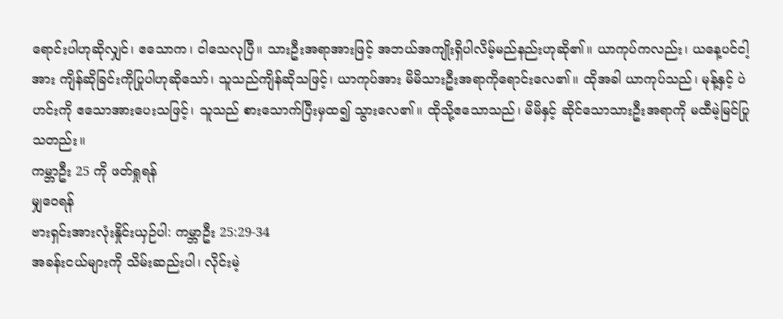ရောင်းပါဟုဆိုလျှင်၊ ဧသောက၊ ငါသေလုပြီ။ သားဦးအရာအားဖြင့် အဘယ်အကျိုးရှိပါလိမ့်မည်နည်းဟုဆို၏။ ယာကုပ်ကလည်း၊ ယနေ့ပင်ငါ့အား ကျိန်ဆိုခြင်းကိုပြုပါဟုဆိုသော်၊ သူသည်ကျိန်ဆိုသဖြင့်၊ ယာကုပ်အား မိမိသားဦးအရာကိုရောင်းလေ၏။ ထိုအခါ ယာကုပ်သည်၊ မုန့်နှင့် ပဲဟင်းကို ဧသောအားပေးသဖြင့်၊ သူသည် စားသောက်ပြီးမှထ၍ သွားလေ၏။ ထိုသို့ဧသောသည်၊ မိမိနှင့် ဆိုင်သောသားဦးအရာကို မထီမဲ့မြင်ပြုသတည်း။
ကမ္ဘာဦး 25 ကို ဖတ်ရှုရန်
မျှဝေရန်
ဗားရှင်းအားလုံးနှိုင်းယှဉ်ပါ: ကမ္ဘာဦး 25:29-34
အခန်းငယ်များကို သိမ်းဆည်းပါ၊ လိုင်းမဲ့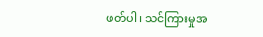ဖတ်ပါ၊ သင်ကြားမှုအ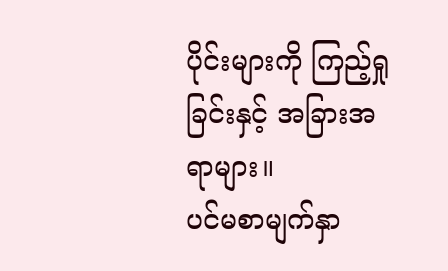ပိုင်းများကို ကြည့်ရှုခြင်းနှင့် အခြားအရာများ။
ပင်မစာမျက်နှာ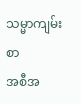သမ္မာကျမ်းစာ
အစီအ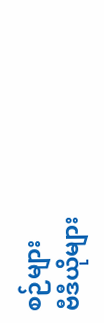စဉ်များ
ဗီဒီယိုများ